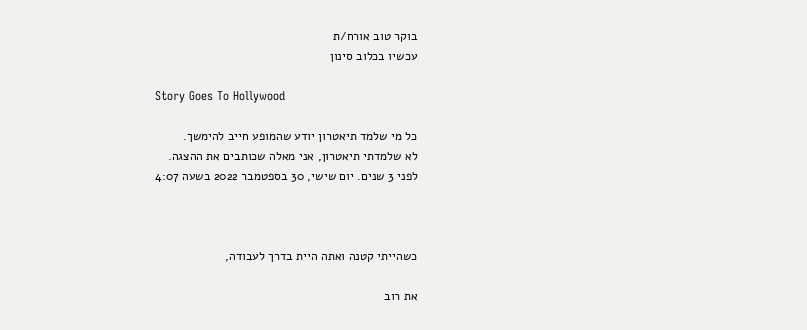בוקר טוב אורח/ת
עכשיו בכלוב סינון

Story Goes To Hollywood

כל מי שלמד תיאטרון יודע שהמופע חייב להימשך.
לא שלמדתי תיאטרון, אני מאלה שכותבים את ההצגה.
לפני 3 שנים. יום שישי, 30 בספטמבר 2022 בשעה 4:07



כשהייתי קטנה ואתה היית בדרך לעבודה,

את רוב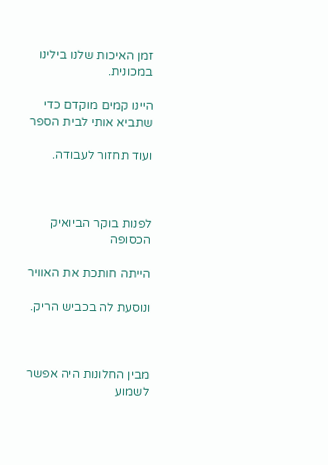זמן האיכות שלנו בילינו במכונית.

היינו קמים מוקדם כדי שתביא אותי לבית הספר

ועוד תחזור לעבודה.



לפנות בוקר הביואיק הכסופה

הייתה חותכת את האוויר

ונוסעת לה בכביש הריק.



מבין החלונות היה אפשר לשמוע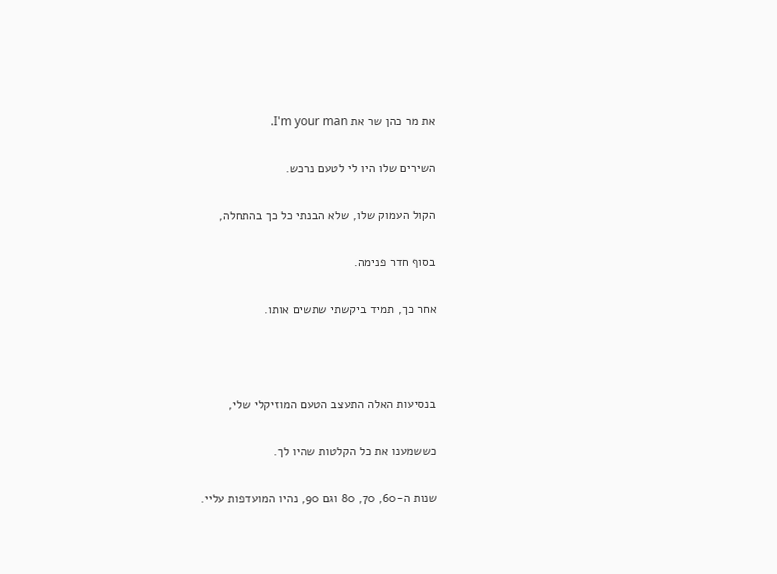את מר כהן שר את I'm your man.

השירים שלו היו לי לטעם נרכש.

הקול העמוק שלו, שלא הבנתי כל כך בהתחלה,

בסוף חדר פנימה.

אחר כך, תמיד ביקשתי שתשים אותו.



בנסיעות האלה התעצב הטעם המוזיקלי שלי,

כששמענו את כל הקלטות שהיו לך.

שנות ה-60, 70, 80 וגם 90, נהיו המועדפות עליי.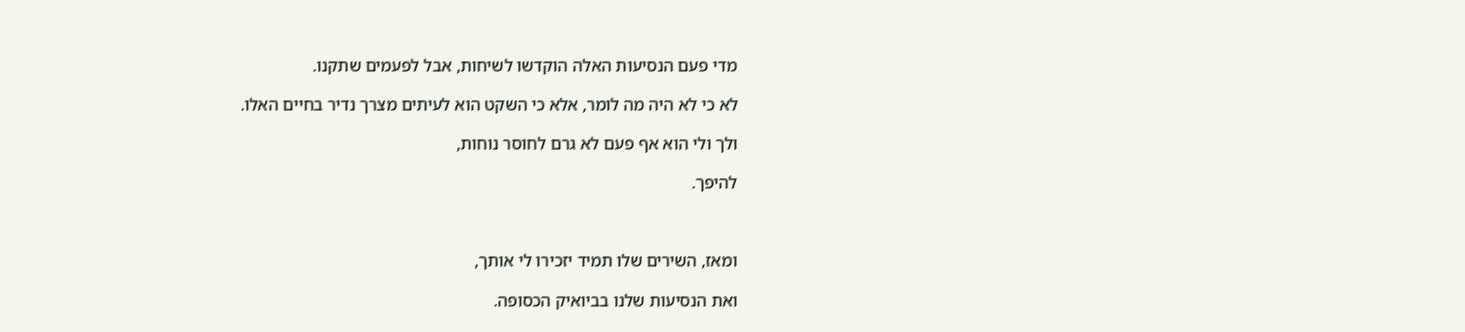מדי פעם הנסיעות האלה הוקדשו לשיחות, אבל לפעמים שתקנו.

לא כי לא היה מה לומר, אלא כי השקט הוא לעיתים מצרך נדיר בחיים האלו.

ולך ולי הוא אף פעם לא גרם לחוסר נוחות,

להיפך.



ומאז, השירים שלו תמיד יזכירו לי אותך,

ואת הנסיעות שלנו בביואיק הכסופה.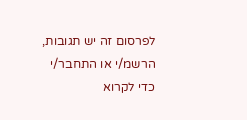לפרסום זה יש תגובות, הרשמ/י או התחבר/י כדי לקרוא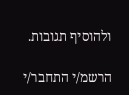ולהוסיף תגובות.

הרשמ/י התחבר/י